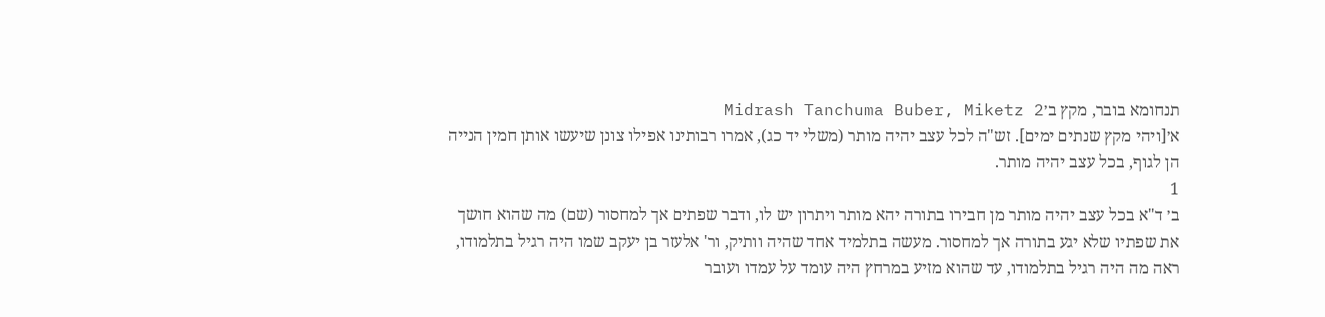תנחומא בובר, מקץ ב׳Midrash Tanchuma Buber, Miketz 2
א׳[ויהי מקץ שנתים ימים]. זש"ה לכל עצב יהיה מותר (משלי יד כג), אמרו רבותינו אפילו צונן שיעשו אותן חמין הנייה הן לגוף, בכל עצב יהיה מותר.
1
ב׳ ד"א בכל עצב יהיה מותר מן חבירו בתורה יהא מותר ויתרון יש לו, ודבר שפתים אך למחסור (שם) מה שהוא חושך את שפתיו שלא יגע בתורה אך למחסור. מעשה בתלמיד אחד שהיה וותיק, ור' אלעזר בן יעקב שמו היה רגיל בתלמודו, ראה מה היה רגיל בתלמודו, עד שהוא מזיע במרחץ היה עומד על עמדו ועובר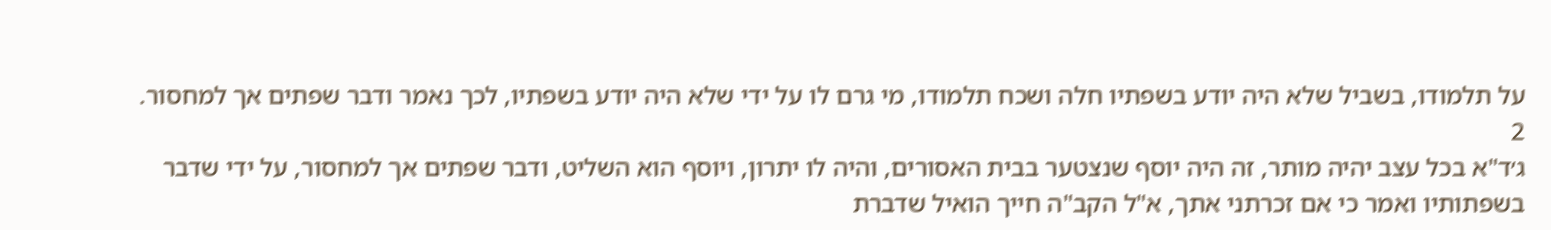על תלמודו, בשביל שלא היה יודע בשפתיו חלה ושכח תלמודו, מי גרם לו על ידי שלא היה יודע בשפתיו, לכך נאמר ודבר שפתים אך למחסור.
2
ג׳ד"א בכל עצב יהיה מותר, זה היה יוסף שנצטער בבית האסורים, והיה לו יתרון, ויוסף הוא השליט, ודבר שפתים אך למחסור, על ידי שדבר בשפתותיו ואמר כי אם זכרתני אתך, א"ל הקב"ה חייך הואיל שדברת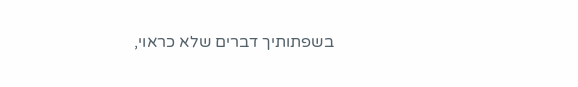בשפתותיך דברים שלא כראוי,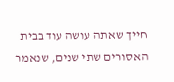חייך שאתה עושה עוד בבית האסורים שתי שנים, שנאמר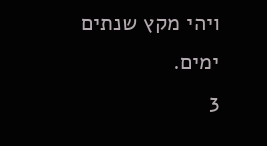ויהי מקץ שנתים ימים.
3